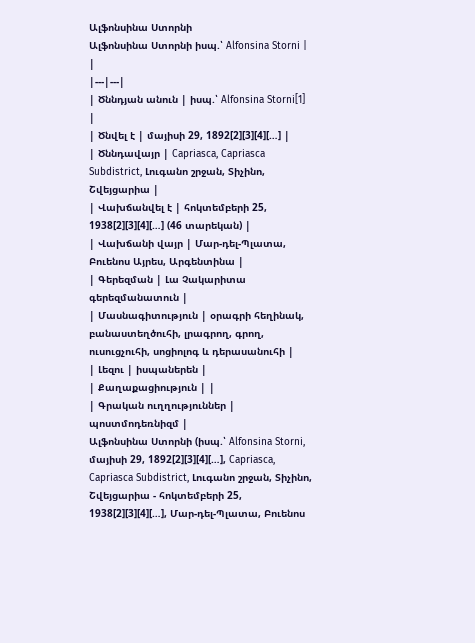Ալֆոնսինա Ստորնի
Ալֆոնսինա Ստորնի իսպ.՝ Alfonsina Storni | |
|---|---|
| Ծննդյան անուն | իսպ.՝ Alfonsina Storni[1] |
| Ծնվել է | մայիսի 29, 1892[2][3][4][…] |
| Ծննդավայր | Capriasca, Capriasca Subdistrict, Լուգանո շրջան, Տիչինո, Շվեյցարիա |
| Վախճանվել է | հոկտեմբերի 25, 1938[2][3][4][…] (46 տարեկան) |
| Վախճանի վայր | Մար-դել-Պլատա, Բուենոս Այրես, Արգենտինա |
| Գերեզման | Լա Չակարիտա գերեզմանատուն |
| Մասնագիտություն | օրագրի հեղինակ, բանաստեղծուհի, լրագրող, գրող, ուսուցչուհի, սոցիոլոգ և դերասանուհի |
| Լեզու | իսպաներեն |
| Քաղաքացիություն | |
| Գրական ուղղություններ | պոստմոդեռնիզմ |
Ալֆոնսինա Ստորնի (իսպ.՝ Alfonsina Storni, մայիսի 29, 1892[2][3][4][…], Capriasca, Capriasca Subdistrict, Լուգանո շրջան, Տիչինո, Շվեյցարիա - հոկտեմբերի 25, 1938[2][3][4][…], Մար-դել-Պլատա, Բուենոս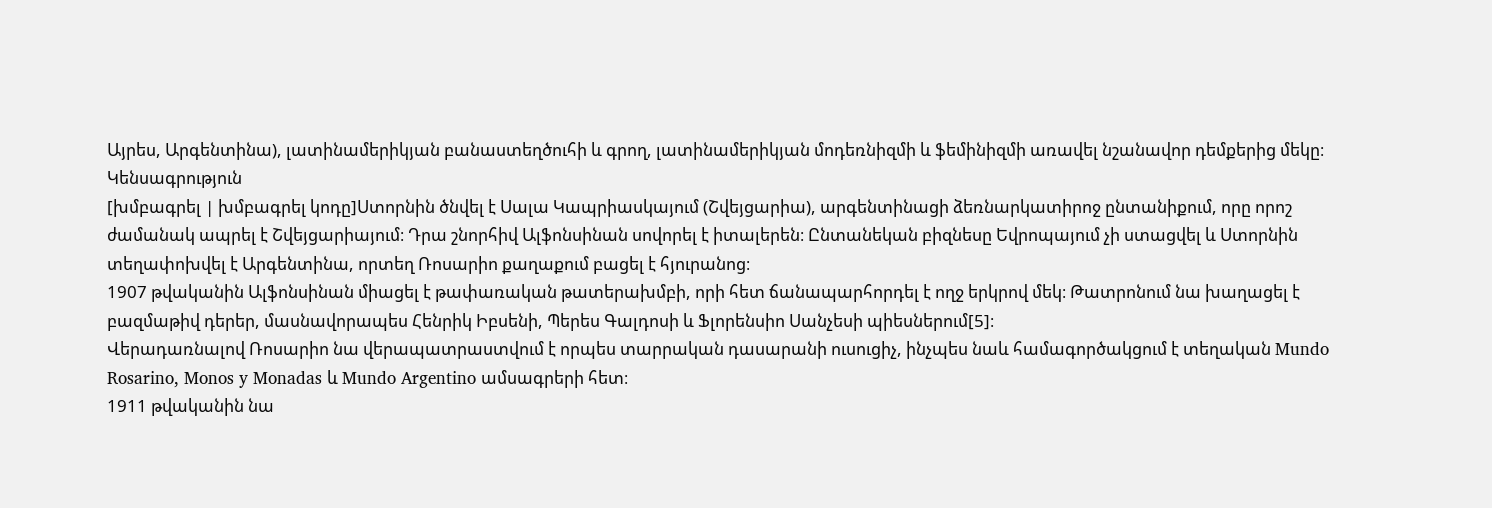Այրես, Արգենտինա), լատինամերիկյան բանաստեղծուհի և գրող, լատինամերիկյան մոդեռնիզմի և ֆեմինիզմի առավել նշանավոր դեմքերից մեկը։
Կենսագրություն
[խմբագրել | խմբագրել կոդը]Ստորնին ծնվել է Սալա Կապրիասկայում (Շվեյցարիա), արգենտինացի ձեռնարկատիրոջ ընտանիքում, որը որոշ ժամանակ ապրել է Շվեյցարիայում։ Դրա շնորհիվ Ալֆոնսինան սովորել է իտալերեն։ Ընտանեկան բիզնեսը Եվրոպայում չի ստացվել և Ստորնին տեղափոխվել է Արգենտինա, որտեղ Ռոսարիո քաղաքում բացել է հյուրանոց։
1907 թվականին Ալֆոնսինան միացել է թափառական թատերախմբի, որի հետ ճանապարհորդել է ողջ երկրով մեկ։ Թատրոնում նա խաղացել է բազմաթիվ դերեր, մասնավորապես Հենրիկ Իբսենի, Պերես Գալդոսի և Ֆլորենսիո Սանչեսի պիեսներում[5]։
Վերադառնալով Ռոսարիո նա վերապատրաստվում է որպես տարրական դասարանի ուսուցիչ, ինչպես նաև համագործակցում է տեղական Mundo Rosarino, Monos y Monadas և Mundo Argentino ամսագրերի հետ։
1911 թվականին նա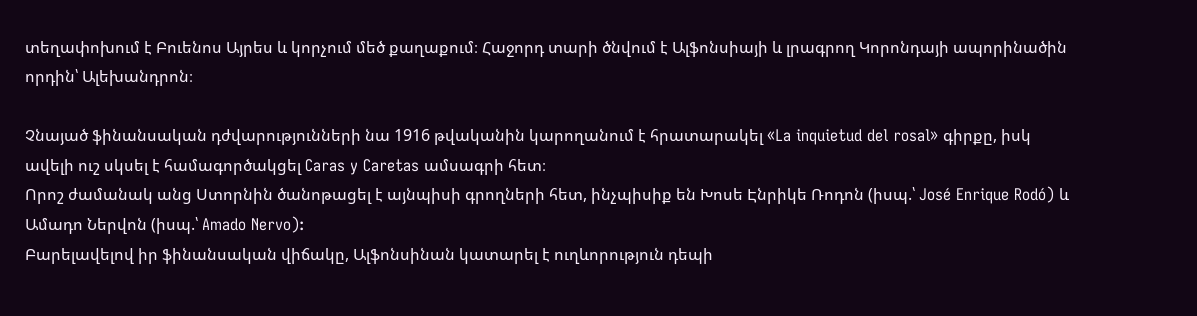տեղափոխում է Բուենոս Այրես և կորչում մեծ քաղաքում։ Հաջորդ տարի ծնվում է Ալֆոնսիայի և լրագրող Կորոնդայի ապորինածին որդին՝ Ալեխանդրոն։

Չնայած ֆինանսական դժվարությունների նա 1916 թվականին կարողանում է հրատարակել «La inquietud del rosal» գիրքը, իսկ ավելի ուշ սկսել է համագործակցել Caras y Caretas ամսագրի հետ։
Որոշ ժամանակ անց Ստորնին ծանոթացել է այնպիսի գրողների հետ, ինչպիսիք են Խոսե Էնրիկե Ռոդոն (իսպ.՝ José Enrique Rodó) և Ամադո Ներվոն (իսպ.՝ Amado Nervo):
Բարելավելով իր ֆինանսական վիճակը, Ալֆոնսինան կատարել է ուղևորություն դեպի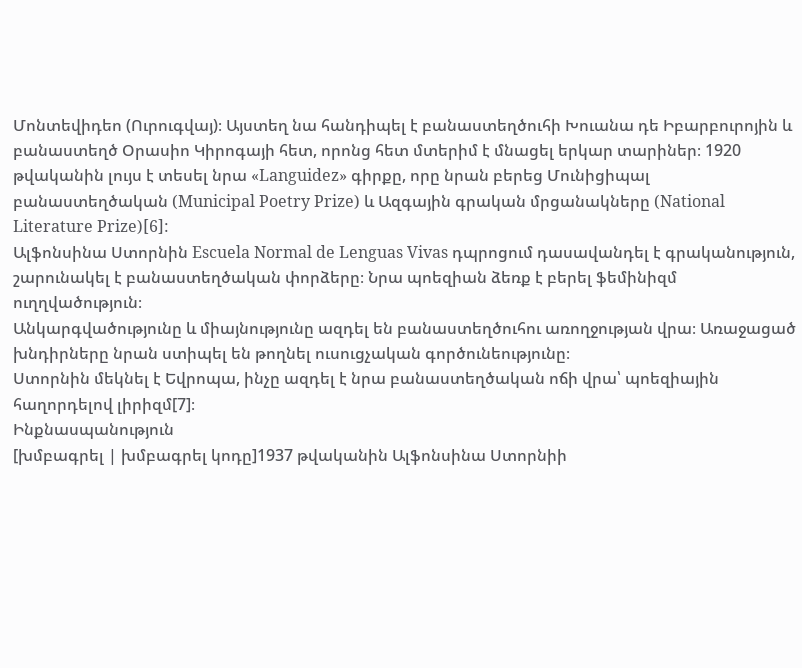Մոնտեվիդեո (Ուրուգվայ)։ Այստեղ նա հանդիպել է բանաստեղծուհի Խուանա դե Իբարբուրոյին և բանաստեղծ Օրասիո Կիրոգայի հետ, որոնց հետ մտերիմ է մնացել երկար տարիներ։ 1920 թվականին լույս է տեսել նրա «Languidez» գիրքը, որը նրան բերեց Մունիցիպալ բանաստեղծական (Municipal Poetry Prize) և Ազգային գրական մրցանակները (National Literature Prize)[6]:
Ալֆոնսինա Ստորնին Escuela Normal de Lenguas Vivas դպրոցում դասավանդել է գրականություն, շարունակել է բանաստեղծական փորձերը։ Նրա պոեզիան ձեռք է բերել ֆեմինիզմ ուղղվածություն։
Անկարգվածությունը և միայնությունը ազդել են բանաստեղծուհու առողջության վրա։ Առաջացած խնդիրները նրան ստիպել են թողնել ուսուցչական գործունեությունը։
Ստորնին մեկնել է Եվրոպա, ինչը ազդել է նրա բանաստեղծական ոճի վրա՝ պոեզիային հաղորդելով լիրիզմ[7]։
Ինքնասպանություն
[խմբագրել | խմբագրել կոդը]1937 թվականին Ալֆոնսինա Ստորնիի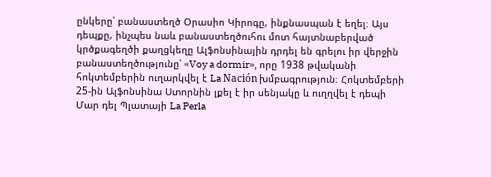ընկերը՝ բանաստեղծ Օրասիո Կիրոգը, ինքնասպան է եղել։ Այս դեպքը, ինչպես նաև բանաստեղծուհու մոտ հայտնաբերված կրծքագեղծի քաղցկեղը Ալֆոնսինային դրդել են գրելու իր վերջին բանաստեղծությունը՝ «Voy a dormir», որը 1938 թվականի հոկտեմբերին ուղարկվել է La Nación խմբագրություն։ Հոկտեմբերի 25-ին Ալֆոնսինա Ստորնին լքել է իր սենյակը և ուղղվել է դեպի Մար դել Պլատայի La Perla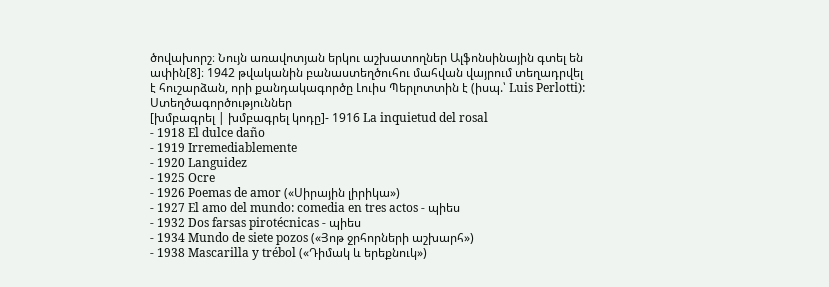ծովախորշ։ Նույն առավոտյան երկու աշխատողներ Ալֆոնսինային գտել են ափին[8]։ 1942 թվականին բանաստեղծուհու մահվան վայրում տեղադրվել է հուշարձան, որի քանդակագործը Լուիս Պերլոտտին է (իսպ.՝ Luis Perlotti):
Ստեղծագործություններ
[խմբագրել | խմբագրել կոդը]- 1916 La inquietud del rosal
- 1918 El dulce daño
- 1919 Irremediablemente
- 1920 Languidez
- 1925 Ocre
- 1926 Poemas de amor («Սիրային լիրիկա»)
- 1927 El amo del mundo: comedia en tres actos - պիես
- 1932 Dos farsas pirotécnicas - պիես
- 1934 Mundo de siete pozos («Յոթ ջրհորների աշխարհ»)
- 1938 Mascarilla y trébol («Դիմակ և երեքնուկ»)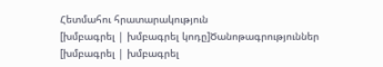Հետմահու հրատարակություն
[խմբագրել | խմբագրել կոդը]Ծանոթագրություններ
[խմբագրել | խմբագրել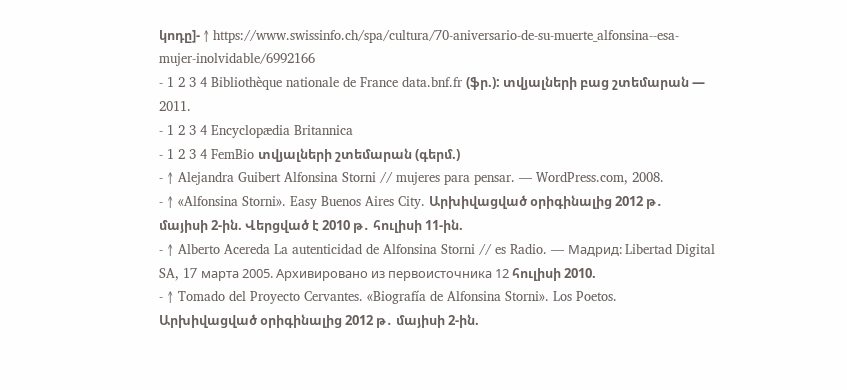կոդը]- ↑ https://www.swissinfo.ch/spa/cultura/70-aniversario-de-su-muerte_alfonsina--esa-mujer-inolvidable/6992166
- 1 2 3 4 Bibliothèque nationale de France data.bnf.fr (ֆր.): տվյալների բաց շտեմարան — 2011.
- 1 2 3 4 Encyclopædia Britannica
- 1 2 3 4 FemBio տվյալների շտեմարան (գերմ.)
- ↑ Alejandra Guibert Alfonsina Storni // mujeres para pensar. — WordPress.com, 2008.
- ↑ «Alfonsina Storni». Easy Buenos Aires City. Արխիվացված օրիգինալից 2012 թ․ մայիսի 2-ին. Վերցված է 2010 թ․ հուլիսի 11-ին.
- ↑ Alberto Acereda La autenticidad de Alfonsina Storni // es Radio. — Мадрид: Libertad Digital SA, 17 марта 2005. Архивировано из первоисточника 12 հուլիսի 2010.
- ↑ Tomado del Proyecto Cervantes. «Biografía de Alfonsina Storni». Los Poetos. Արխիվացված օրիգինալից 2012 թ․ մայիսի 2-ին.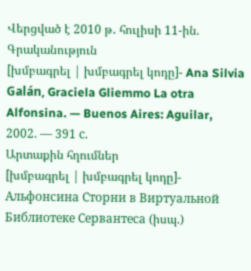Վերցված է 2010 թ․ հուլիսի 11-ին.
Գրականություն
[խմբագրել | խմբագրել կոդը]- Ana Silvia Galán, Graciela Gliemmo La otra Alfonsina. — Buenos Aires: Aguilar, 2002. — 391 с.
Արտաքին հղումներ
[խմբագրել | խմբագրել կոդը]- Альфонсина Сторни в Виртуальной Библиотеке Сервантеса (իսպ.)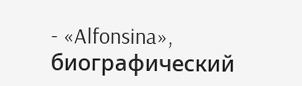- «Alfonsina», биографический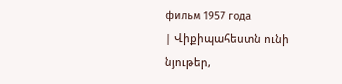фильм 1957 года
| Վիքիպահեստն ունի նյութեր,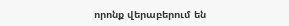որոնք վերաբերում են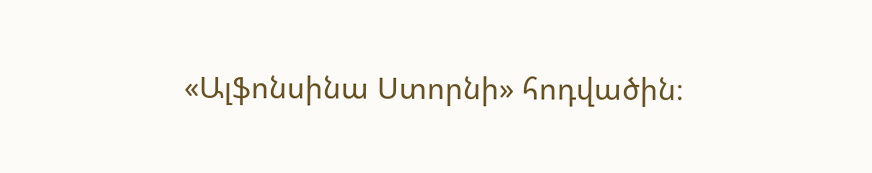«Ալֆոնսինա Ստորնի» հոդվածին։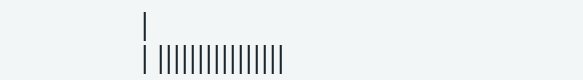|
| ||||||||||||||||